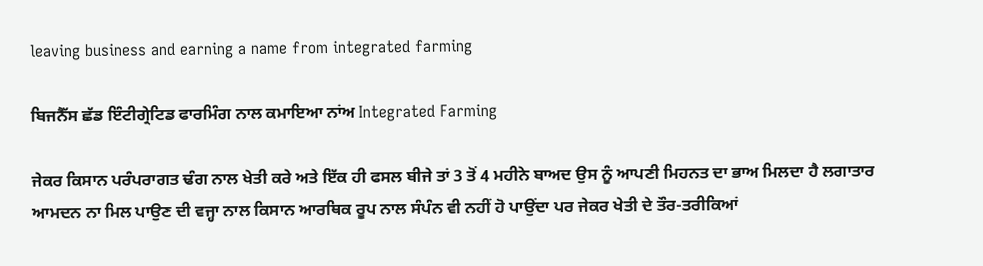leaving business and earning a name from integrated farming

ਬਿਜਨੈੱਸ ਛੱਡ ਇੰਟੀਗ੍ਰੇਟਿਡ ਫਾਰਮਿੰਗ ਨਾਲ ਕਮਾਇਆ ਨਾਂਅ Integrated Farming

ਜੇਕਰ ਕਿਸਾਨ ਪਰੰਪਰਾਗਤ ਢੰਗ ਨਾਲ ਖੇਤੀ ਕਰੇ ਅਤੇ ਇੱਕ ਹੀ ਫਸਲ ਬੀਜੇ ਤਾਂ 3 ਤੋਂ 4 ਮਹੀਨੇ ਬਾਅਦ ਉਸ ਨੂੰ ਆਪਣੀ ਮਿਹਨਤ ਦਾ ਭਾਅ ਮਿਲਦਾ ਹੈ ਲਗਾਤਾਰ ਆਮਦਨ ਨਾ ਮਿਲ ਪਾਉਣ ਦੀ ਵਜ੍ਹਾ ਨਾਲ ਕਿਸਾਨ ਆਰਥਿਕ ਰੂਪ ਨਾਲ ਸੰਪੰਨ ਵੀ ਨਹੀਂ ਹੋ ਪਾਉਂਦਾ ਪਰ ਜੇਕਰ ਖੇਤੀ ਦੇ ਤੌਰ-ਤਰੀਕਿਆਂ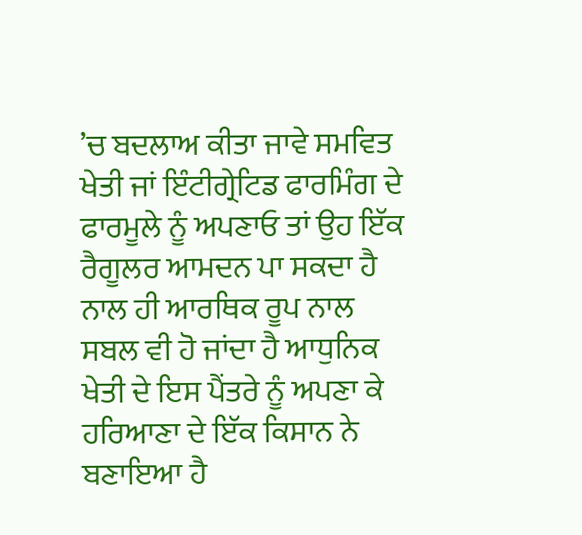’ਚ ਬਦਲਾਅ ਕੀਤਾ ਜਾਵੇ ਸਮਵਿਤ ਖੇਤੀ ਜਾਂ ਇੰਟੀਗ੍ਰੇਟਿਡ ਫਾਰਮਿੰਗ ਦੇ ਫਾਰਮੂਲੇ ਨੂੰ ਅਪਣਾਓ ਤਾਂ ਉਹ ਇੱਕ ਰੈਗੂਲਰ ਆਮਦਨ ਪਾ ਸਕਦਾ ਹੈ ਨਾਲ ਹੀ ਆਰਥਿਕ ਰੂਪ ਨਾਲ ਸਬਲ ਵੀ ਹੋ ਜਾਂਦਾ ਹੈ ਆਧੁਨਿਕ ਖੇਤੀ ਦੇ ਇਸ ਪੈਂਤਰੇ ਨੂੰ ਅਪਣਾ ਕੇ ਹਰਿਆਣਾ ਦੇ ਇੱਕ ਕਿਸਾਨ ਨੇ ਬਣਾਇਆ ਹੈ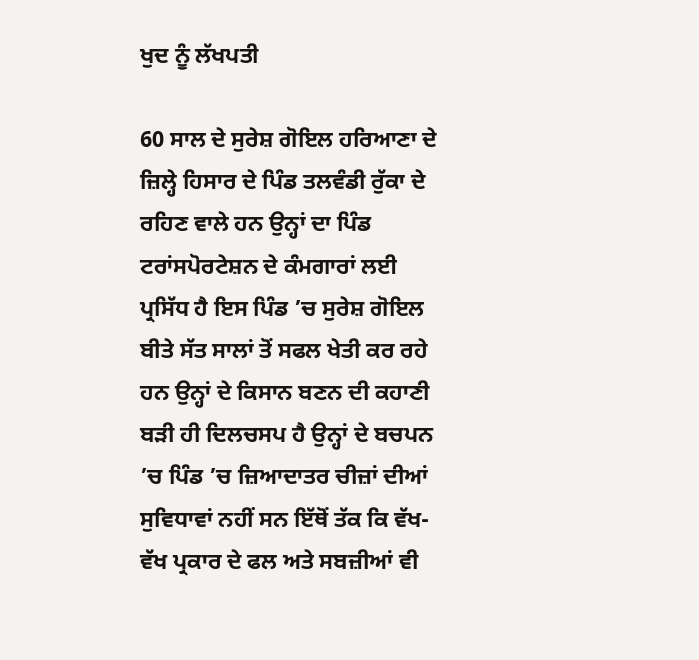ਖੁਦ ਨੂੰ ਲੱਖਪਤੀ

60 ਸਾਲ ਦੇ ਸੁਰੇਸ਼ ਗੋਇਲ ਹਰਿਆਣਾ ਦੇ ਜ਼ਿਲ੍ਹੇ ਹਿਸਾਰ ਦੇ ਪਿੰਡ ਤਲਵੰਡੀ ਰੁੱਕਾ ਦੇ ਰਹਿਣ ਵਾਲੇ ਹਨ ਉਨ੍ਹਾਂ ਦਾ ਪਿੰਡ ਟਰਾਂਸਪੋਰਟੇਸ਼ਨ ਦੇ ਕੰਮਗਾਰਾਂ ਲਈ ਪ੍ਰਸਿੱਧ ਹੈ ਇਸ ਪਿੰਡ ’ਚ ਸੁਰੇਸ਼ ਗੋਇਲ ਬੀਤੇ ਸੱਤ ਸਾਲਾਂ ਤੋਂ ਸਫਲ ਖੇਤੀ ਕਰ ਰਹੇ ਹਨ ਉਨ੍ਹਾਂ ਦੇ ਕਿਸਾਨ ਬਣਨ ਦੀ ਕਹਾਣੀ ਬੜੀ ਹੀ ਦਿਲਚਸਪ ਹੈ ਉਨ੍ਹਾਂ ਦੇ ਬਚਪਨ ’ਚ ਪਿੰਡ ’ਚ ਜ਼ਿਆਦਾਤਰ ਚੀਜ਼ਾਂ ਦੀਆਂ ਸੁਵਿਧਾਵਾਂ ਨਹੀਂ ਸਨ ਇੱਥੋਂ ਤੱਕ ਕਿ ਵੱਖ-ਵੱਖ ਪ੍ਰਕਾਰ ਦੇ ਫਲ ਅਤੇ ਸਬਜ਼ੀਆਂ ਵੀ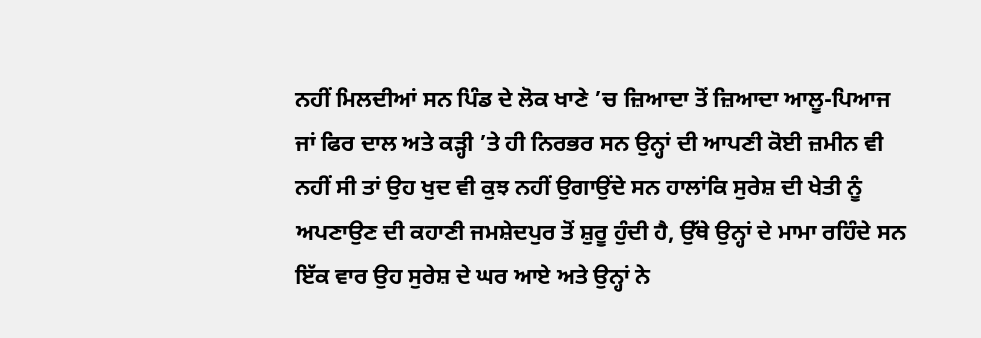ਨਹੀਂ ਮਿਲਦੀਆਂ ਸਨ ਪਿੰਡ ਦੇ ਲੋਕ ਖਾਣੇ ’ਚ ਜ਼ਿਆਦਾ ਤੋਂ ਜ਼ਿਆਦਾ ਆਲੂ-ਪਿਆਜ ਜਾਂ ਫਿਰ ਦਾਲ ਅਤੇ ਕੜ੍ਹੀ ’ਤੇ ਹੀ ਨਿਰਭਰ ਸਨ ਉਨ੍ਹਾਂ ਦੀ ਆਪਣੀ ਕੋਈ ਜ਼ਮੀਨ ਵੀ ਨਹੀਂ ਸੀ ਤਾਂ ਉਹ ਖੁਦ ਵੀ ਕੁਝ ਨਹੀਂ ਉਗਾਉਂਦੇ ਸਨ ਹਾਲਾਂਕਿ ਸੁਰੇਸ਼ ਦੀ ਖੇਤੀ ਨੂੰ ਅਪਣਾਉਣ ਦੀ ਕਹਾਣੀ ਜਮਸ਼ੇਦਪੁਰ ਤੋਂ ਸ਼ੁਰੂ ਹੁੰਦੀ ਹੈ, ਉੱਥੇ ਉਨ੍ਹਾਂ ਦੇ ਮਾਮਾ ਰਹਿੰਦੇ ਸਨ ਇੱਕ ਵਾਰ ਉਹ ਸੁਰੇਸ਼ ਦੇ ਘਰ ਆਏ ਅਤੇ ਉਨ੍ਹਾਂ ਨੇ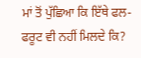ਮਾਂ ਤੋਂ ਪੁੱਛਿਆ ਕਿ ਇੱਥੇ ਫਲ-ਫਰੂਟ ਵੀ ਨਹੀਂ ਮਿਲਦੇ ਕਿ?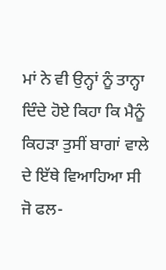ਮਾਂ ਨੇ ਵੀ ਉਨ੍ਹਾਂ ਨੂੰ ਤਾਨ੍ਹਾ ਦਿੰਦੇ ਹੋਏ ਕਿਹਾ ਕਿ ਮੈਨੂੰ ਕਿਹੜਾ ਤੁਸੀਂ ਬਾਗਾਂ ਵਾਲੇ ਦੇ ਇੱਥੇ ਵਿਆਹਿਆ ਸੀ ਜੋ ਫਲ-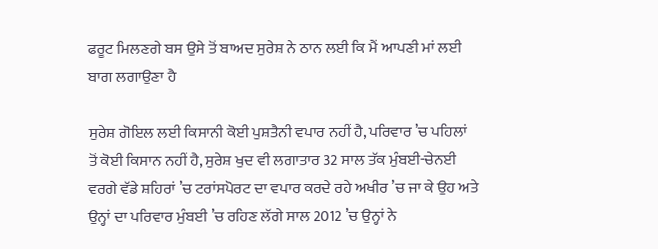ਫਰੂਟ ਮਿਲਣਗੇ ਬਸ ਉਸੇ ਤੋਂ ਬਾਅਦ ਸੁਰੇਸ਼ ਨੇ ਠਾਨ ਲਈ ਕਿ ਮੈਂ ਆਪਣੀ ਮਾਂ ਲਈ ਬਾਗ ਲਗਾਉਣਾ ਹੈ

ਸੁਰੇਸ਼ ਗੋਇਲ ਲਈ ਕਿਸਾਨੀ ਕੋਈ ਪੁਸ਼ਤੈਨੀ ਵਪਾਰ ਨਹੀਂ ਹੈ, ਪਰਿਵਾਰ ’ਚ ਪਹਿਲਾਂ ਤੋਂ ਕੋਈ ਕਿਸਾਨ ਨਹੀਂ ਹੈ, ਸੁਰੇਸ਼ ਖੁਦ ਵੀ ਲਗਾਤਾਰ 32 ਸਾਲ ਤੱਕ ਮੁੰਬਈ-ਚੇਨਈ ਵਰਗੇ ਵੱਡੇ ਸ਼ਹਿਰਾਂ ’ਚ ਟਰਾਂਸਪੋਰਟ ਦਾ ਵਪਾਰ ਕਰਦੇ ਰਹੇ ਅਖੀਰ ’ਚ ਜਾ ਕੇ ਉਹ ਅਤੇ ਉਨ੍ਹਾਂ ਦਾ ਪਰਿਵਾਰ ਮੁੰਬਈ ’ਚ ਰਹਿਣ ਲੱਗੇ ਸਾਲ 2012 ’ਚ ਉਨ੍ਹਾਂ ਨੇ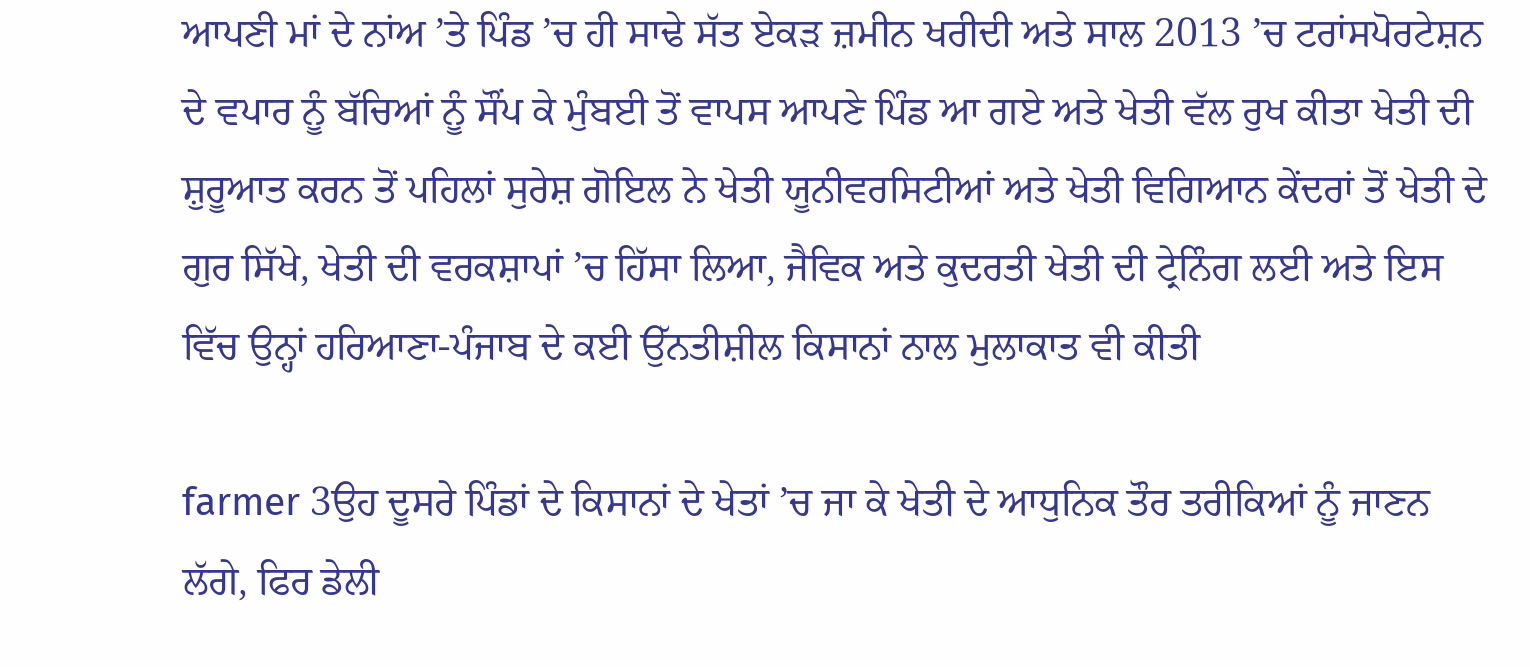ਆਪਣੀ ਮਾਂ ਦੇ ਨਾਂਅ ’ਤੇ ਪਿੰਡ ’ਚ ਹੀ ਸਾਢੇ ਸੱਤ ਏਕੜ ਜ਼ਮੀਨ ਖਰੀਦੀ ਅਤੇ ਸਾਲ 2013 ’ਚ ਟਰਾਂਸਪੋਰਟੇਸ਼ਨ ਦੇ ਵਪਾਰ ਨੂੰ ਬੱਚਿਆਂ ਨੂੰ ਸੌਂਪ ਕੇ ਮੁੰਬਈ ਤੋਂ ਵਾਪਸ ਆਪਣੇ ਪਿੰਡ ਆ ਗਏ ਅਤੇ ਖੇਤੀ ਵੱਲ ਰੁਖ ਕੀਤਾ ਖੇਤੀ ਦੀ ਸ਼ੁਰੂਆਤ ਕਰਨ ਤੋਂ ਪਹਿਲਾਂ ਸੁਰੇਸ਼ ਗੋਇਲ ਨੇ ਖੇਤੀ ਯੂਨੀਵਰਸਿਟੀਆਂ ਅਤੇ ਖੇਤੀ ਵਿਗਿਆਨ ਕੇਂਦਰਾਂ ਤੋਂ ਖੇਤੀ ਦੇ ਗੁਰ ਸਿੱਖੇ, ਖੇਤੀ ਦੀ ਵਰਕਸ਼ਾਪਾਂ ’ਚ ਹਿੱਸਾ ਲਿਆ, ਜੈਵਿਕ ਅਤੇ ਕੁਦਰਤੀ ਖੇਤੀ ਦੀ ਟ੍ਰੇਨਿੰਗ ਲਈ ਅਤੇ ਇਸ ਵਿੱਚ ਉਨ੍ਹਾਂ ਹਰਿਆਣਾ-ਪੰਜਾਬ ਦੇ ਕਈ ਉੱਨਤੀਸ਼ੀਲ ਕਿਸਾਨਾਂ ਨਾਲ ਮੁਲਾਕਾਤ ਵੀ ਕੀਤੀ

farmer 3ਉਹ ਦੂਸਰੇ ਪਿੰਡਾਂ ਦੇ ਕਿਸਾਨਾਂ ਦੇ ਖੇਤਾਂ ’ਚ ਜਾ ਕੇ ਖੇਤੀ ਦੇ ਆਧੁਨਿਕ ਤੌਰ ਤਰੀਕਿਆਂ ਨੂੰ ਜਾਣਨ ਲੱਗੇ, ਫਿਰ ਡੇਲੀ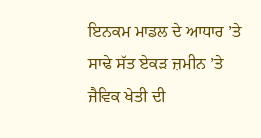ਇਨਕਮ ਮਾਡਲ ਦੇ ਆਧਾਰ ’ਤੇ ਸਾਢੇ ਸੱਤ ਏਕੜ ਜ਼ਮੀਨ ’ਤੇ ਜੈਵਿਕ ਖੇਤੀ ਦੀ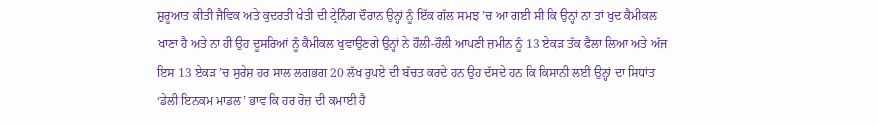ਸ਼ੁਰੂਆਤ ਕੀਤੀ ਜੈਵਿਕ ਅਤੇ ਕੁਦਰਤੀ ਖੇਤੀ ਦੀ ਟ੍ਰੇਨਿੰਗ ਦੌਰਾਨ ਉਨ੍ਹਾਂ ਨੂੰ ਇੱਕ ਗੱਲ ਸਮਝ ’ਚ ਆ ਗਈ ਸੀ ਕਿ ਉਨ੍ਹਾਂ ਨਾ ਤਾਂ ਖੁਦ ਕੈਮੀਕਲ ਖਾਣਾ ਹੈ ਅਤੇ ਨਾ ਹੀ ਉਹ ਦੂਸਰਿਆਂ ਨੂੰ ਕੈਮੀਕਲ ਖੁਵਾਉਣਗੇ ਉਨ੍ਹਾਂ ਨੇ ਹੌਲੀ-ਹੌਲੀ ਆਪਣੀ ਜ਼ਮੀਨ ਨੂੰ 13 ਏਕੜ ਤੱਕ ਫੈਲਾ ਲਿਆ ਅਤੇ ਅੱਜ ਇਸ 13 ਏਕੜ ’ਚ ਸੁਰੇਸ਼ ਹਰ ਸਾਲ ਲਗਭਗ 20 ਲੱਖ ਰੁਪਏ ਦੀ ਬੱਚਤ ਕਰਦੇ ਹਨ ਉਹ ਦੱਸਦੇ ਹਨ ਕਿ ਕਿਸਾਨੀ ਲਈ ਉਨ੍ਹਾਂ ਦਾ ਸਿਧਾਂਤ ‘ਡੇਲੀ ਇਨਕਮ ਮਾਡਲ’ ਭਾਵ ਕਿ ਹਰ ਰੋਜ਼ ਦੀ ਕਮਾਈ ਹੈ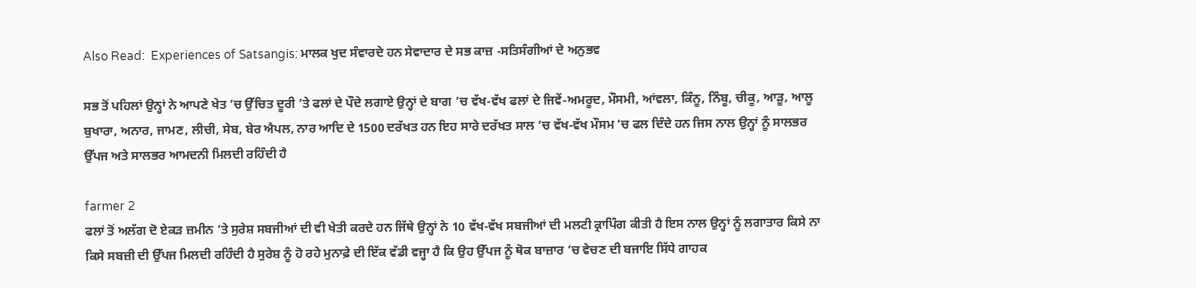Also Read:  Experiences of Satsangis: ਮਾਲਕ ਖੁਦ ਸੰਵਾਰਦੇ ਹਨ ਸੇਵਾਦਾਰ ਦੇ ਸਭ ਕਾਜ਼ -ਸਤਿਸੰਗੀਆਂ ਦੇ ਅਨੁਭਵ

ਸਭ ਤੋਂ ਪਹਿਲਾਂ ਉਨ੍ਹਾਂ ਨੇ ਆਪਣੇ ਖੇਤ ’ਚ ਉੱਚਿਤ ਦੂਰੀ ’ਤੇ ਫਲਾਂ ਦੇ ਪੌਦੇ ਲਗਾਏ ਉਨ੍ਹਾਂ ਦੇ ਬਾਗ ’ਚ ਵੱਖ-ਵੱਖ ਫਲਾਂ ਦੇ ਜਿਵੇਂ-ਅਮਰੂਦ, ਮੌਸਮੀ, ਆਂਵਲਾ, ਕਿੰਨੂ, ਨਿੰਬੂ, ਚੀਕੂ, ਆੜੂ, ਆਲੂ ਬੁਖਾਰਾ, ਅਨਾਰ, ਜਾਮਣ, ਲੀਚੀ, ਸੇਬ, ਬੇਰ ਐਪਲ, ਨਾਰ ਆਦਿ ਦੇ 1500 ਦਰੱਖਤ ਹਨ ਇਹ ਸਾਰੇ ਦਰੱਖਤ ਸਾਲ ’ਚ ਵੱਖ-ਵੱਖ ਮੌਸਮ ’ਚ ਫਲ ਦਿੰਦੇ ਹਨ ਜਿਸ ਨਾਲ ਉਨ੍ਹਾਂ ਨੂੰ ਸਾਲਭਰ ਉੱਪਜ ਅਤੇ ਸਾਲਭਰ ਆਮਦਨੀ ਮਿਲਦੀ ਰਹਿੰਦੀ ਹੈ

farmer 2
ਫਲਾਂ ਤੋਂ ਅਲੱਗ ਦੋ ਏਕੜ ਜ਼ਮੀਨ ’ਤੇ ਸੁਰੇਸ਼ ਸਬਜੀਆਂ ਦੀ ਵੀ ਖੇਤੀ ਕਰਦੇ ਹਨ ਜਿੱਥੇ ਉਨ੍ਹਾਂ ਨੇ 10 ਵੱਖ-ਵੱਖ ਸਬਜੀਆਂ ਦੀ ਮਲਟੀ ਕ੍ਰਾਪਿੰਗ ਕੀਤੀ ਹੈ ਇਸ ਨਾਲ ਉਨ੍ਹਾਂ ਨੂੰ ਲਗਾਤਾਰ ਕਿਸੇ ਨਾ ਕਿਸੇ ਸਬਜ਼ੀ ਦੀ ਉੱਪਜ ਮਿਲਦੀ ਰਹਿੰਦੀ ਹੈ ਸੁਰੇਸ਼ ਨੂੰ ਹੋ ਰਹੇ ਮੁਨਾਫ਼ੇ ਦੀ ਇੱਕ ਵੱਡੀ ਵਜ੍ਹਾ ਹੈ ਕਿ ਉਹ ਉੱਪਜ ਨੂੰ ਥੋਕ ਬਾਜ਼ਾਰ ’ਚ ਵੇਚਣ ਦੀ ਬਜਾਇ ਸਿੱਧੇ ਗਾਹਕ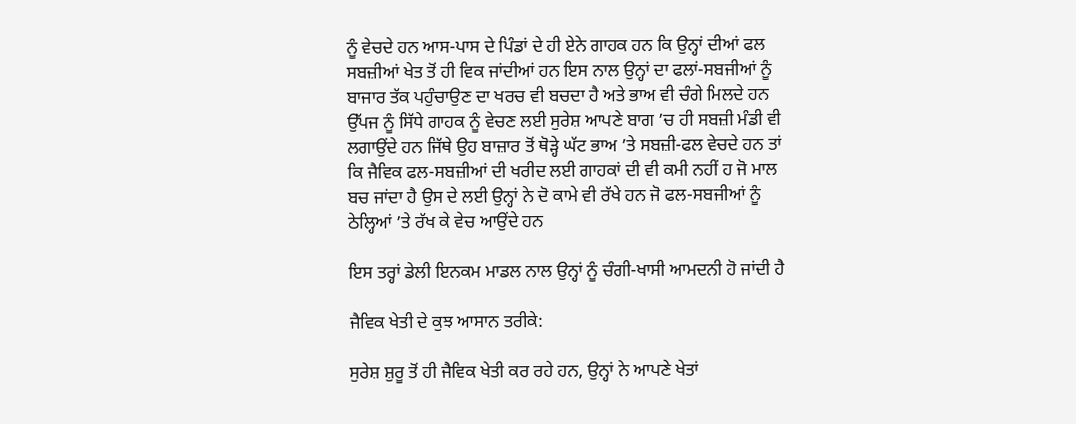ਨੂੰ ਵੇਚਦੇ ਹਨ ਆਸ-ਪਾਸ ਦੇ ਪਿੰਡਾਂ ਦੇ ਹੀ ਏਨੇ ਗਾਹਕ ਹਨ ਕਿ ਉਨ੍ਹਾਂ ਦੀਆਂ ਫਲ ਸਬਜ਼ੀਆਂ ਖੇਤ ਤੋਂ ਹੀ ਵਿਕ ਜਾਂਦੀਆਂ ਹਨ ਇਸ ਨਾਲ ਉਨ੍ਹਾਂ ਦਾ ਫਲਾਂ-ਸਬਜੀਆਂ ਨੂੰ ਬਾਜਾਰ ਤੱਕ ਪਹੁੰਚਾਉਣ ਦਾ ਖਰਚ ਵੀ ਬਚਦਾ ਹੈ ਅਤੇ ਭਾਅ ਵੀ ਚੰਗੇ ਮਿਲਦੇ ਹਨ
ਉੱਪਜ ਨੂੰ ਸਿੱਧੇ ਗਾਹਕ ਨੂੰ ਵੇਚਣ ਲਈ ਸੁਰੇਸ਼ ਆਪਣੇ ਬਾਗ ’ਚ ਹੀ ਸਬਜ਼ੀ ਮੰਡੀ ਵੀ ਲਗਾਉਂਦੇ ਹਨ ਜਿੱਥੇ ਉਹ ਬਾਜ਼ਾਰ ਤੋਂ ਥੋੜ੍ਹੇ ਘੱਟ ਭਾਅ ’ਤੇ ਸਬਜ਼ੀ-ਫਲ ਵੇਚਦੇ ਹਨ ਤਾਂ ਕਿ ਜੈਵਿਕ ਫਲ-ਸਬਜ਼ੀਆਂ ਦੀ ਖਰੀਦ ਲਈ ਗਾਹਕਾਂ ਦੀ ਵੀ ਕਮੀ ਨਹੀਂ ਹ ਜੋ ਮਾਲ ਬਚ ਜਾਂਦਾ ਹੈ ਉਸ ਦੇ ਲਈ ਉਨ੍ਹਾਂ ਨੇ ਦੋ ਕਾਮੇ ਵੀ ਰੱਖੇ ਹਨ ਜੋ ਫਲ-ਸਬਜੀਆਂ ਨੂੰ ਠੇਲ੍ਹਿਆਂ ’ਤੇ ਰੱਖ ਕੇ ਵੇਚ ਆਉਂਦੇ ਹਨ

ਇਸ ਤਰ੍ਹਾਂ ਡੇਲੀ ਇਨਕਮ ਮਾਡਲ ਨਾਲ ਉਨ੍ਹਾਂ ਨੂੰ ਚੰਗੀ-ਖਾਸੀ ਆਮਦਨੀ ਹੋ ਜਾਂਦੀ ਹੈ

ਜੈਵਿਕ ਖੇਤੀ ਦੇ ਕੁਝ ਆਸਾਨ ਤਰੀਕੇ:

ਸੁਰੇਸ਼ ਸ਼ੁਰੂ ਤੋਂ ਹੀ ਜੈਵਿਕ ਖੇਤੀ ਕਰ ਰਹੇ ਹਨ, ਉਨ੍ਹਾਂ ਨੇ ਆਪਣੇ ਖੇਤਾਂ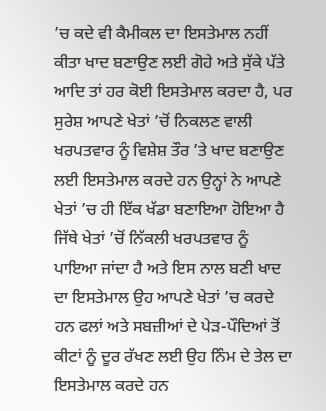’ਚ ਕਦੇ ਵੀ ਕੈਮੀਕਲ ਦਾ ਇਸਤੇਮਾਲ ਨਹੀਂ ਕੀਤਾ ਖਾਦ ਬਣਾਉਣ ਲਈ ਗੋਹੇ ਅਤੇ ਸੁੱਕੇ ਪੱਤੇ ਆਦਿ ਤਾਂ ਹਰ ਕੋਈ ਇਸਤੇਮਾਲ ਕਰਦਾ ਹੈ, ਪਰ ਸੁਰੇਸ਼ ਆਪਣੇ ਖੇਤਾਂ ’ਚੋਂ ਨਿਕਲਣ ਵਾਲੀ ਖਰਪਤਵਾਰ ਨੂੰ ਵਿਸ਼ੇਸ਼ ਤੌਰ ’ਤੇ ਖਾਦ ਬਣਾਉਣ ਲਈ ਇਸਤੇਮਾਲ ਕਰਦੇ ਹਨ ਉਨ੍ਹਾਂ ਨੇ ਆਪਣੇ ਖੇਤਾਂ ’ਚ ਹੀ ਇੱਕ ਖੱਡਾ ਬਣਾਇਆ ਹੋਇਆ ਹੈ ਜਿੱਥੇ ਖੇਤਾਂ ’ਚੋਂ ਨਿੱਕਲੀ ਖਰਪਤਵਾਰ ਨੂੰ ਪਾਇਆ ਜਾਂਦਾ ਹੈ ਅਤੇ ਇਸ ਨਾਲ ਬਣੀ ਖਾਦ ਦਾ ਇਸਤੇਮਾਲ ਉਹ ਆਪਣੇ ਖੇਤਾਂ ’ਚ ਕਰਦੇ ਹਨ ਫਲਾਂ ਅਤੇ ਸਬਜ਼ੀਆਂ ਦੇ ਪੇੜ-ਪੌਦਿਆਂ ਤੋਂ ਕੀਟਾਂ ਨੂੰ ਦੂਰ ਰੱਖਣ ਲਈ ਉਹ ਨਿੰਮ ਦੇ ਤੇਲ ਦਾ ਇਸਤੇਮਾਲ ਕਰਦੇ ਹਨ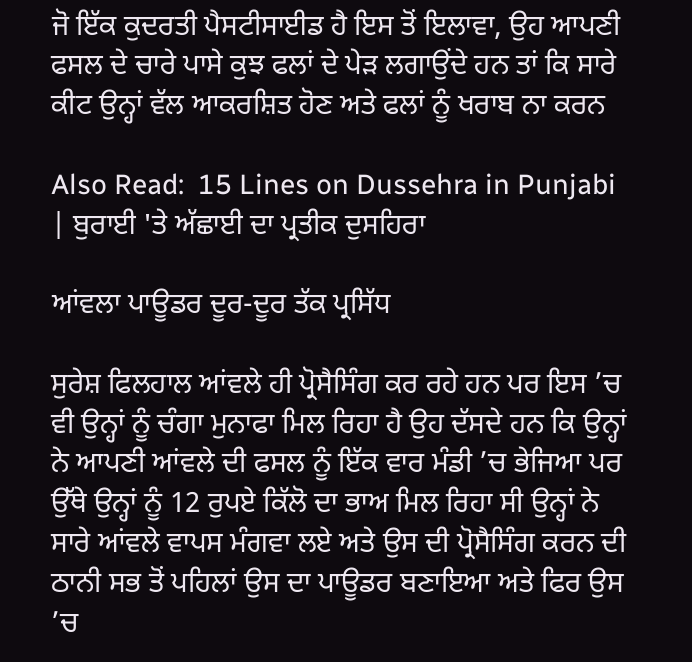ਜੋ ਇੱਕ ਕੁਦਰਤੀ ਪੈਸਟੀਸਾਈਡ ਹੈ ਇਸ ਤੋਂ ਇਲਾਵਾ, ਉਹ ਆਪਣੀ ਫਸਲ ਦੇ ਚਾਰੇ ਪਾਸੇ ਕੁਝ ਫਲਾਂ ਦੇ ਪੇੜ ਲਗਾਉਂਦੇ ਹਨ ਤਾਂ ਕਿ ਸਾਰੇ ਕੀਟ ਉਨ੍ਹਾਂ ਵੱਲ ਆਕਰਸ਼ਿਤ ਹੋਣ ਅਤੇ ਫਲਾਂ ਨੂੰ ਖਰਾਬ ਨਾ ਕਰਨ

Also Read:  15 Lines on Dussehra in Punjabi | ਬੁਰਾਈ 'ਤੇ ਅੱਛਾਈ ਦਾ ਪ੍ਰਤੀਕ ਦੁਸਹਿਰਾ

ਆਂਵਲਾ ਪਾਊਡਰ ਦੂਰ-ਦੂਰ ਤੱਕ ਪ੍ਰਸਿੱਧ

ਸੁਰੇਸ਼ ਫਿਲਹਾਲ ਆਂਵਲੇ ਹੀ ਪ੍ਰੋਸੈਸਿੰਗ ਕਰ ਰਹੇ ਹਨ ਪਰ ਇਸ ’ਚ ਵੀ ਉਨ੍ਹਾਂ ਨੂੰ ਚੰਗਾ ਮੁਨਾਫਾ ਮਿਲ ਰਿਹਾ ਹੈ ਉਹ ਦੱਸਦੇ ਹਨ ਕਿ ਉਨ੍ਹਾਂ ਨੇ ਆਪਣੀ ਆਂਵਲੇ ਦੀ ਫਸਲ ਨੂੰ ਇੱਕ ਵਾਰ ਮੰਡੀ ’ਚ ਭੇਜਿਆ ਪਰ ਉੱਥੇ ਉਨ੍ਹਾਂ ਨੂੰ 12 ਰੁਪਏ ਕਿੱਲੋ ਦਾ ਭਾਅ ਮਿਲ ਰਿਹਾ ਸੀ ਉਨ੍ਹਾਂ ਨੇ ਸਾਰੇ ਆਂਵਲੇ ਵਾਪਸ ਮੰਗਵਾ ਲਏ ਅਤੇ ਉਸ ਦੀ ਪ੍ਰੋਸੈਸਿੰਗ ਕਰਨ ਦੀ ਠਾਨੀ ਸਭ ਤੋਂ ਪਹਿਲਾਂ ਉਸ ਦਾ ਪਾਊਡਰ ਬਣਾਇਆ ਅਤੇ ਫਿਰ ਉਸ ’ਚ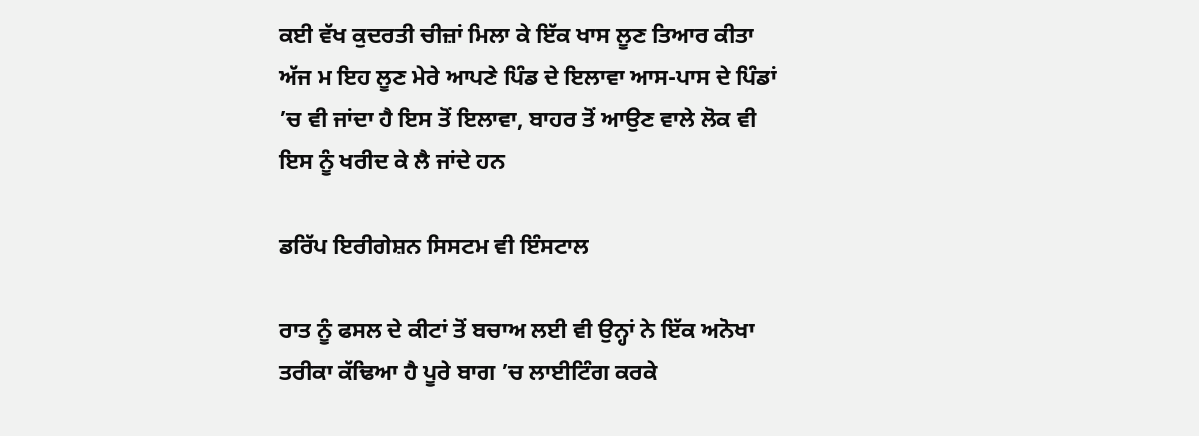ਕਈ ਵੱਖ ਕੁਦਰਤੀ ਚੀਜ਼ਾਂ ਮਿਲਾ ਕੇ ਇੱਕ ਖਾਸ ਲੂਣ ਤਿਆਰ ਕੀਤਾ ਅੱਜ ਮ ਇਹ ਲੂਣ ਮੇਰੇ ਆਪਣੇ ਪਿੰਡ ਦੇ ਇਲਾਵਾ ਆਸ-ਪਾਸ ਦੇ ਪਿੰਡਾਂ ’ਚ ਵੀ ਜਾਂਦਾ ਹੈ ਇਸ ਤੋਂ ਇਲਾਵਾ, ਬਾਹਰ ਤੋਂ ਆਉਣ ਵਾਲੇ ਲੋਕ ਵੀ ਇਸ ਨੂੰ ਖਰੀਦ ਕੇ ਲੈ ਜਾਂਦੇ ਹਨ

ਡਰਿੱਪ ਇਰੀਗੇਸ਼ਨ ਸਿਸਟਮ ਵੀ ਇੰਸਟਾਲ

ਰਾਤ ਨੂੰ ਫਸਲ ਦੇ ਕੀਟਾਂ ਤੋਂ ਬਚਾਅ ਲਈ ਵੀ ਉਨ੍ਹਾਂ ਨੇ ਇੱਕ ਅਨੋਖਾ ਤਰੀਕਾ ਕੱਢਿਆ ਹੈ ਪੂਰੇ ਬਾਗ ’ਚ ਲਾਈਟਿੰਗ ਕਰਕੇ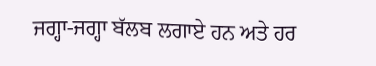ਜਗ੍ਹਾ-ਜਗ੍ਹਾ ਬੱਲਬ ਲਗਾਏ ਹਨ ਅਤੇ ਹਰ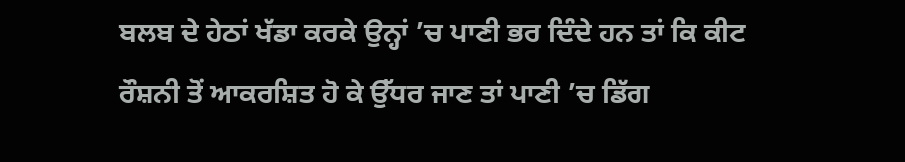ਬਲਬ ਦੇ ਹੇਠਾਂ ਖੱਡਾ ਕਰਕੇ ਉਨ੍ਹਾਂ ’ਚ ਪਾਣੀ ਭਰ ਦਿੰਦੇ ਹਨ ਤਾਂ ਕਿ ਕੀਟ ਰੌਸ਼ਨੀ ਤੋਂ ਆਕਰਸ਼ਿਤ ਹੋ ਕੇ ਉੱਧਰ ਜਾਣ ਤਾਂ ਪਾਣੀ ’ਚ ਡਿੱਗ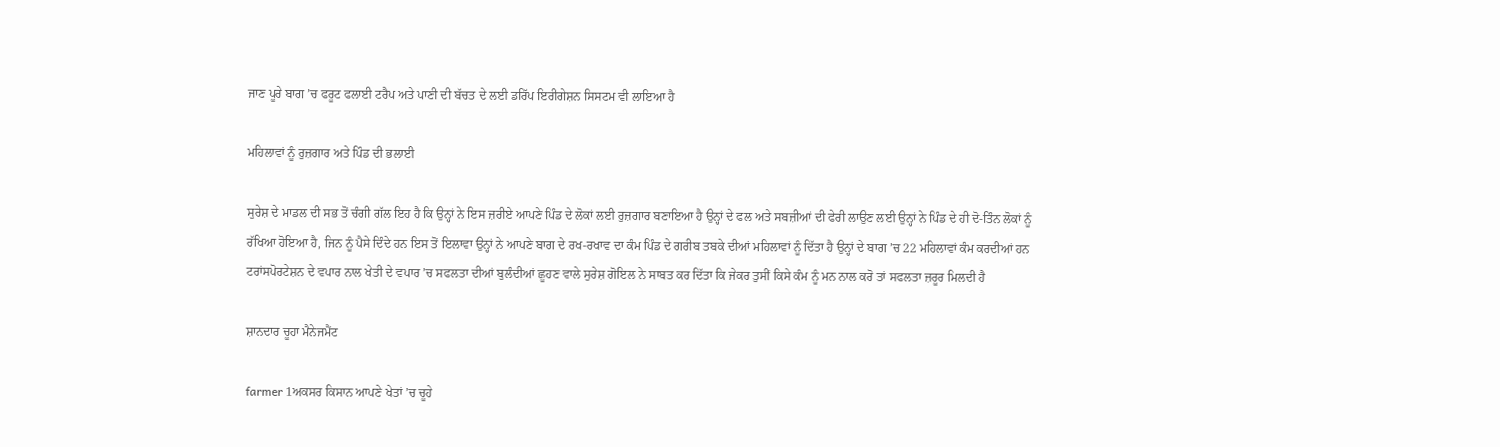ਜਾਣ ਪੂਰੇ ਬਾਗ ’ਚ ਫਰੂਟ ਫਲਾਈ ਟਰੈਪ ਅਤੇ ਪਾਣੀ ਦੀ ਬੱਚਤ ਦੇ ਲਈ ਡਰਿੱਪ ਇਰੀਗੇਸ਼ਨ ਸਿਸਟਮ ਵੀ ਲਾਇਆ ਹੈ

ਮਹਿਲਾਵਾਂ ਨੂੰ ਰੁਜ਼ਗਾਰ ਅਤੇ ਪਿੰਡ ਦੀ ਭਲਾਈ

ਸੁਰੇਸ਼ ਦੇ ਮਾਡਲ ਦੀ ਸਭ ਤੋਂ ਚੰਗੀ ਗੱਲ ਇਹ ਹੈ ਕਿ ਉਨ੍ਹਾਂ ਨੇ ਇਸ ਜ਼ਰੀਏ ਆਪਣੇ ਪਿੰਡ ਦੇ ਲੋਕਾਂ ਲਈ ਰੁਜ਼ਗਾਰ ਬਣਾਇਆ ਹੈ ਉਨ੍ਹਾਂ ਦੇ ਫਲ ਅਤੇ ਸਬਜ਼ੀਆਂ ਦੀ ਫੇਰੀ ਲਾਉਣ ਲਈ ਉਨ੍ਹਾਂ ਨੇ ਪਿੰਡ ਦੇ ਹੀ ਦੋ-ਤਿੰਨ ਲੋਕਾਂ ਨੂੰ ਰੱਖਿਆ ਹੋਇਆ ਹੈ, ਜਿਨ ਨੂੰ ਪੈਸੇ ਦਿੰਦੇ ਹਨ ਇਸ ਤੋਂ ਇਲਾਵਾ ਉਨ੍ਹਾਂ ਨੇ ਆਪਣੇ ਬਾਗ ਦੇ ਰਖ-ਰਖਾਵ ਦਾ ਕੰਮ ਪਿੰਡ ਦੇ ਗਰੀਬ ਤਬਕੇ ਦੀਆਂ ਮਹਿਲਾਵਾਂ ਨੂੰ ਦਿੱਤਾ ਹੈ ਉਨ੍ਹਾਂ ਦੇ ਬਾਗ ’ਚ 22 ਮਹਿਲਾਵਾਂ ਕੰਮ ਕਰਦੀਆਂ ਹਨ ਟਰਾਂਸਪੋਰਟੇਸ਼ਨ ਦੇ ਵਪਾਰ ਨਾਲ ਖੇਤੀ ਦੇ ਵਪਾਰ ’ਚ ਸਫਲਤਾ ਦੀਆਂ ਬੁਲੰਦੀਆਂ ਛੂਹਣ ਵਾਲੇ ਸੁਰੇਸ਼ ਗੋਇਲ ਨੇ ਸਾਬਤ ਕਰ ਦਿੱਤਾ ਕਿ ਜੇਕਰ ਤੁਸੀਂ ਕਿਸੇ ਕੰਮ ਨੂੰ ਮਨ ਨਾਲ ਕਰੋ ਤਾਂ ਸਫਲਤਾ ਜ਼ਰੂਰ ਮਿਲਦੀ ਹੈ

ਸ਼ਾਨਦਾਰ ਚੂਹਾ ਮੈਨੇਜਮੈਂਟ

farmer 1ਅਕਸਰ ਕਿਸਾਨ ਆਪਣੇ ਖੇਤਾਂ ’ਚ ਚੂਹੇ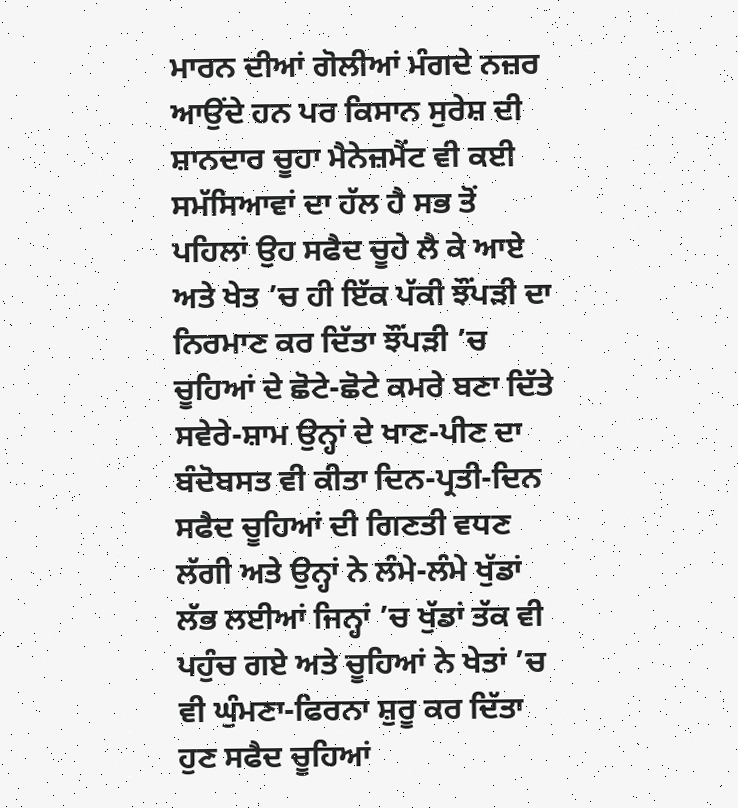ਮਾਰਨ ਦੀਆਂ ਗੋਲੀਆਂ ਮੰਗਦੇ ਨਜ਼ਰ ਆਉਂਦੇ ਹਨ ਪਰ ਕਿਸਾਨ ਸੁਰੇਸ਼ ਦੀ ਸ਼ਾਨਦਾਰ ਚੂਹਾ ਮੈਨੇਜ਼ਮੈਂਟ ਵੀ ਕਈ ਸਮੱਸਿਆਵਾਂ ਦਾ ਹੱਲ ਹੈ ਸਭ ਤੋਂ ਪਹਿਲਾਂ ਉਹ ਸਫੈਦ ਚੂਹੇ ਲੈ ਕੇ ਆਏ ਅਤੇ ਖੇਤ ’ਚ ਹੀ ਇੱਕ ਪੱਕੀ ਝੌਂਪੜੀ ਦਾ ਨਿਰਮਾਣ ਕਰ ਦਿੱਤਾ ਝੌਂਪੜੀ ’ਚ ਚੂਹਿਆਂ ਦੇ ਛੋਟੇ-ਛੋਟੇ ਕਮਰੇ ਬਣਾ ਦਿੱਤੇ ਸਵੇਰੇ-ਸ਼ਾਮ ਉਨ੍ਹਾਂ ਦੇ ਖਾਣ-ਪੀਣ ਦਾ ਬੰਦੋਬਸਤ ਵੀ ਕੀਤਾ ਦਿਨ-ਪ੍ਰਤੀ-ਦਿਨ ਸਫੈਦ ਚੂਹਿਆਂ ਦੀ ਗਿਣਤੀ ਵਧਣ ਲੱਗੀ ਅਤੇ ਉਨ੍ਹਾਂ ਨੇ ਲੰਮੇ-ਲੰਮੇ ਖੁੱਡਾਂ ਲੱਭ ਲਈਆਂ ਜਿਨ੍ਹਾਂ ’ਚ ਖੁੱਡਾਂ ਤੱਕ ਵੀ ਪਹੁੰਚ ਗਏ ਅਤੇ ਚੂਹਿਆਂ ਨੇ ਖੇਤਾਂ ’ਚ ਵੀ ਘੁੰਮਣਾ-ਫਿਰਨਾ ਸ਼ੁਰੂ ਕਰ ਦਿੱਤਾ ਹੁਣ ਸਫੈਦ ਚੂਹਿਆਂ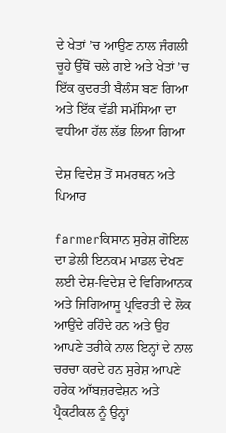ਦੇ ਖੇਤਾਂ ’ਚ ਆਉਣ ਨਾਲ ਜੰਗਲੀ ਚੂਹੇ ਉੱਥੋਂ ਚਲੇ ਗਏ ਅਤੇ ਖੇਤਾਂ ’ਚ ਇੱਕ ਕੁਦਰਤੀ ਬੈਲੰਸ ਬਣ ਗਿਆ ਅਤੇ ਇੱਕ ਵੱਡੀ ਸਮੱਸਿਆ ਦਾ ਵਧੀਆ ਹੱਲ ਲੱਭ ਲਿਆ ਗਿਆ

ਦੇਸ਼ ਵਿਦੇਸ਼ ਤੋਂ ਸਮਰਥਨ ਅਤੇ ਪਿਆਰ

farmerਕਿਸਾਨ ਸੁਰੇਸ਼ ਗੋਇਲ ਦਾ ਡੇਲੀ ਇਨਕਮ ਮਾਡਲ ਦੇਖਣ ਲਈ ਦੇਸ਼-ਵਿਦੇਸ਼ ਦੇ ਵਿਗਿਆਨਕ ਅਤੇ ਜਿਗਿਆਸੂ ਪ੍ਰਵਿਰਤੀ ਦੇ ਲੋਕ ਆਉਂਦੇ ਰਹਿੰਦੇ ਹਨ ਅਤੇ ਉਹ ਆਪਣੇ ਤਰੀਕੇ ਨਾਲ ਇਨ੍ਹਾਂ ਦੇ ਨਾਲ ਚਰਚਾ ਕਰਦੇ ਹਨ ਸੁਰੇਸ਼ ਆਪਣੇ ਹਰੇਕ ਆੱਬਜ਼ਰਵੇਸ਼ਨ ਅਤੇ ਪ੍ਰੈਕਟੀਕਲ ਨੂੰ ਉਨ੍ਹਾਂ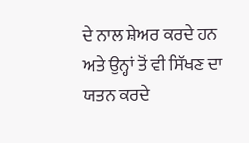ਦੇ ਨਾਲ ਸ਼ੇਅਰ ਕਰਦੇ ਹਨ ਅਤੇ ਉਨ੍ਹਾਂ ਤੋਂ ਵੀ ਸਿੱਖਣ ਦਾ ਯਤਨ ਕਰਦੇ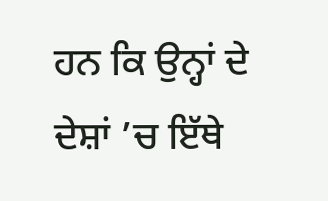ਹਨ ਕਿ ਉਨ੍ਹਾਂ ਦੇ ਦੇਸ਼ਾਂ ’ਚ ਇੱਥੇ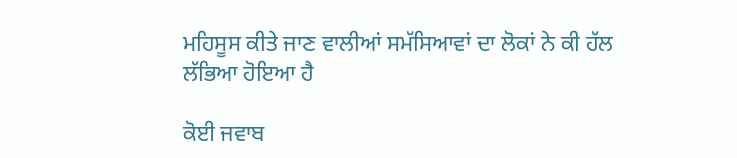ਮਹਿਸੂਸ ਕੀਤੇ ਜਾਣ ਵਾਲੀਆਂ ਸਮੱਸਿਆਵਾਂ ਦਾ ਲੋਕਾਂ ਨੇ ਕੀ ਹੱਲ ਲੱਭਿਆ ਹੋਇਆ ਹੈ

ਕੋਈ ਜਵਾਬ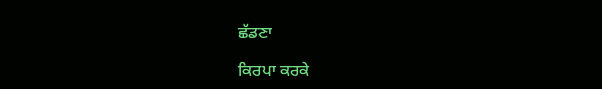ਛੱਡਣਾ

ਕਿਰਪਾ ਕਰਕੇ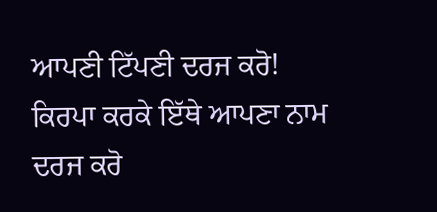ਆਪਣੀ ਟਿੱਪਣੀ ਦਰਜ ਕਰੋ!
ਕਿਰਪਾ ਕਰਕੇ ਇੱਥੇ ਆਪਣਾ ਨਾਮ ਦਰਜ ਕਰੋ